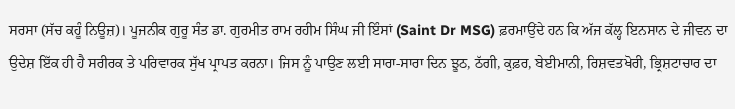ਸਰਸਾ (ਸੱਚ ਕਹੂੰ ਨਿਊਜ਼)। ਪੂਜਨੀਕ ਗੁਰੂ ਸੰਤ ਡਾ. ਗੁਰਮੀਤ ਰਾਮ ਰਹੀਮ ਸਿੰਘ ਜੀ ਇੰਸਾਂ (Saint Dr MSG) ਫ਼ਰਮਾਉਂਦੇ ਹਨ ਕਿ ਅੱਜ ਕੱਲ੍ਹ ਇਨਸਾਨ ਦੇ ਜੀਵਨ ਦਾ ਉਦੇਸ਼ ਇੱਕ ਹੀ ਹੈ ਸਰੀਰਕ ਤੇ ਪਰਿਵਾਰਕ ਸੁੱਖ ਪ੍ਰਾਪਤ ਕਰਨਾ। ਜਿਸ ਨੂੰ ਪਾਉਣ ਲਈ ਸਾਰਾ-ਸਾਰਾ ਦਿਨ ਝੂਠ, ਠੱਗੀ, ਕੁਫ਼ਰ, ਬੇਈਮਾਨੀ, ਰਿਸ਼ਵਤਖੋਰੀ, ਭ੍ਰਿਸ਼ਟਾਚਾਰ ਦਾ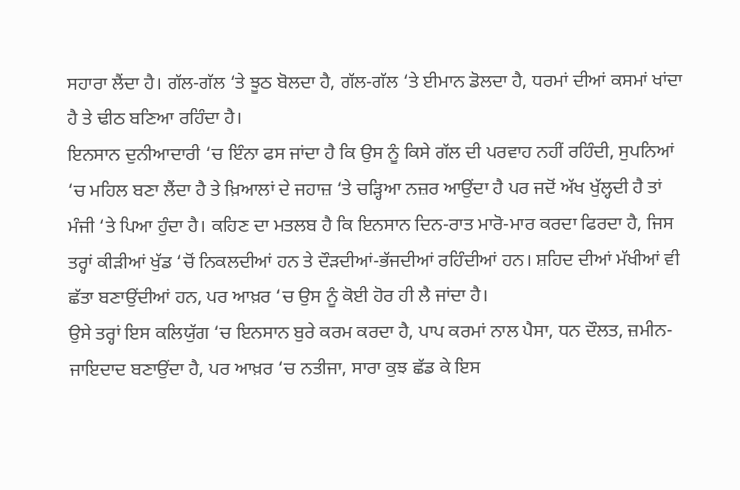ਸਹਾਰਾ ਲੈਂਦਾ ਹੈ। ਗੱਲ-ਗੱਲ ‘ਤੇ ਝੂਠ ਬੋਲਦਾ ਹੈ, ਗੱਲ-ਗੱਲ ‘ਤੇ ਈਮਾਨ ਡੋਲਦਾ ਹੈ, ਧਰਮਾਂ ਦੀਆਂ ਕਸਮਾਂ ਖਾਂਦਾ ਹੈ ਤੇ ਢੀਠ ਬਣਿਆ ਰਹਿੰਦਾ ਹੈ।
ਇਨਸਾਨ ਦੁਨੀਆਦਾਰੀ ‘ਚ ਇੰਨਾ ਫਸ ਜਾਂਦਾ ਹੈ ਕਿ ਉਸ ਨੂੰ ਕਿਸੇ ਗੱਲ ਦੀ ਪਰਵਾਹ ਨਹੀਂ ਰਹਿੰਦੀ, ਸੁਪਨਿਆਂ ‘ਚ ਮਹਿਲ ਬਣਾ ਲੈਂਦਾ ਹੈ ਤੇ ਖ਼ਿਆਲਾਂ ਦੇ ਜਹਾਜ਼ ‘ਤੇ ਚੜ੍ਹਿਆ ਨਜ਼ਰ ਆਉਂਦਾ ਹੈ ਪਰ ਜਦੋਂ ਅੱਖ ਖੁੱਲ੍ਹਦੀ ਹੈ ਤਾਂ ਮੰਜੀ ‘ਤੇ ਪਿਆ ਹੁੰਦਾ ਹੈ। ਕਹਿਣ ਦਾ ਮਤਲਬ ਹੈ ਕਿ ਇਨਸਾਨ ਦਿਨ-ਰਾਤ ਮਾਰੋ-ਮਾਰ ਕਰਦਾ ਫਿਰਦਾ ਹੈ, ਜਿਸ ਤਰ੍ਹਾਂ ਕੀੜੀਆਂ ਖੁੱਡ ‘ਚੋਂ ਨਿਕਲਦੀਆਂ ਹਨ ਤੇ ਦੌੜਦੀਆਂ-ਭੱਜਦੀਆਂ ਰਹਿੰਦੀਆਂ ਹਨ। ਸ਼ਹਿਦ ਦੀਆਂ ਮੱਖੀਆਂ ਵੀ ਛੱਤਾ ਬਣਾਉਂਦੀਆਂ ਹਨ, ਪਰ ਆਖ਼ਰ ‘ਚ ਉਸ ਨੂੰ ਕੋਈ ਹੋਰ ਹੀ ਲੈ ਜਾਂਦਾ ਹੈ।
ਉਸੇ ਤਰ੍ਹਾਂ ਇਸ ਕਲਿਯੁੱਗ ‘ਚ ਇਨਸਾਨ ਬੁਰੇ ਕਰਮ ਕਰਦਾ ਹੈ, ਪਾਪ ਕਰਮਾਂ ਨਾਲ ਪੈਸਾ, ਧਨ ਦੌਲਤ, ਜ਼ਮੀਨ-ਜਾਇਦਾਦ ਬਣਾਉਂਦਾ ਹੈ, ਪਰ ਆਖ਼ਰ ‘ਚ ਨਤੀਜਾ, ਸਾਰਾ ਕੁਝ ਛੱਡ ਕੇ ਇਸ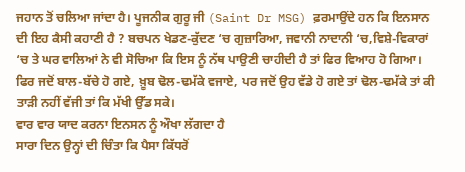ਜਹਾਨ ਤੋਂ ਚਲਿਆ ਜਾਂਦਾ ਹੈ। ਪੂਜਨੀਕ ਗੁਰੂ ਜੀ (Saint Dr MSG) ਫ਼ਰਮਾਉਂਦੇ ਹਨ ਕਿ ਇਨਸਾਨ ਦੀ ਇਹ ਕੈਸੀ ਕਹਾਣੀ ਹੈ ? ਬਚਪਨ ਖੇਡਣ-ਕੁੱਦਣ ‘ਚ ਗੁਜ਼ਾਰਿਆ, ਜਵਾਨੀ ਨਾਦਾਨੀ ‘ਚ,ਵਿਸ਼ੇ-ਵਿਕਾਰਾਂ ‘ਚ ਤੇ ਘਰ ਵਾਲਿਆਂ ਨੇ ਵੀ ਸੋਚਿਆ ਕਿ ਇਸ ਨੂੰ ਨੱਥ ਪਾਉਣੀ ਚਾਹੀਦੀ ਹੈ ਤਾਂ ਫਿਰ ਵਿਆਹ ਹੋ ਗਿਆ। ਫਿਰ ਜਦੋਂ ਬਾਲ-ਬੱਚੇ ਹੋ ਗਏ, ਖ਼ੂਬ ਢੋਲ-ਢਮੱਕੇ ਵਜਾਏ, ਪਰ ਜਦੋਂ ਉਹ ਵੱਡੇ ਹੋ ਗਏ ਤਾਂ ਢੋਲ-ਢਮੱਕੇ ਤਾਂ ਕੀ ਤਾੜੀ ਨਹੀਂ ਵੱਜੀ ਤਾਂ ਕਿ ਮੱਖੀ ਉੱਡ ਸਕੇ।
ਵਾਰ ਵਾਰ ਯਾਦ ਕਰਨਾ ਇਨਸਨ ਨੂੰ ਔਖਾ ਲੱਗਦਾ ਹੈ
ਸਾਰਾ ਦਿਨ ਉਨ੍ਹਾਂ ਦੀ ਚਿੰਤਾ ਕਿ ਪੈਸਾ ਕਿੱਧਰੋਂ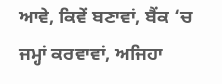ਆਵੇ, ਕਿਵੇਂ ਬਣਾਵਾਂ, ਬੈਂਕ ‘ਚ ਜਮ੍ਹਾਂ ਕਰਵਾਵਾਂ, ਅਜਿਹਾ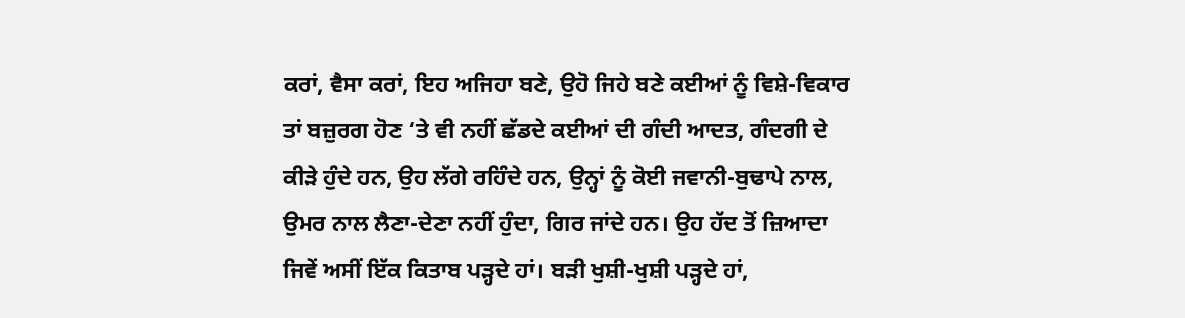ਕਰਾਂ, ਵੈਸਾ ਕਰਾਂ, ਇਹ ਅਜਿਹਾ ਬਣੇ, ਉਹੋ ਜਿਹੇ ਬਣੇ ਕਈਆਂ ਨੂੰ ਵਿਸ਼ੇ-ਵਿਕਾਰ ਤਾਂ ਬਜ਼ੁਰਗ ਹੋਣ ‘ਤੇ ਵੀ ਨਹੀਂ ਛੱਡਦੇ ਕਈਆਂ ਦੀ ਗੰਦੀ ਆਦਤ, ਗੰਦਗੀ ਦੇ ਕੀੜੇ ਹੁੰਦੇ ਹਨ, ਉਹ ਲੱਗੇ ਰਹਿੰਦੇ ਹਨ, ਉਨ੍ਹਾਂ ਨੂੰ ਕੋਈ ਜਵਾਨੀ-ਬੁਢਾਪੇ ਨਾਲ, ਉਮਰ ਨਾਲ ਲੈਣਾ-ਦੇਣਾ ਨਹੀਂ ਹੁੰਦਾ, ਗਿਰ ਜਾਂਦੇ ਹਨ। ਉਹ ਹੱਦ ਤੋਂ ਜ਼ਿਆਦਾ ਜਿਵੇਂ ਅਸੀਂ ਇੱਕ ਕਿਤਾਬ ਪੜ੍ਹਦੇ ਹਾਂ। ਬੜੀ ਖੁਸ਼ੀ-ਖੁਸ਼ੀ ਪੜ੍ਹਦੇ ਹਾਂ,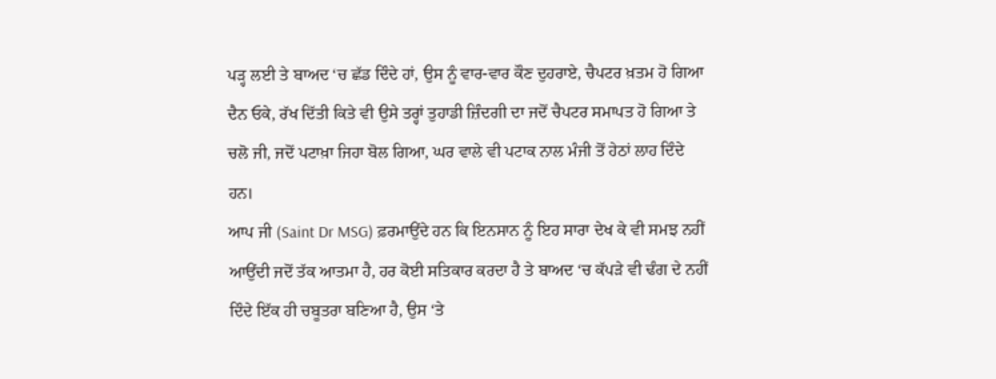ਪੜ੍ਹ ਲਈ ਤੇ ਬਾਅਦ ‘ਚ ਛੱਡ ਦਿੰਦੇ ਹਾਂ, ਉਸ ਨੂੰ ਵਾਰ-ਵਾਰ ਕੌਣ ਦੁਹਰਾਏ, ਚੈਪਟਰ ਖ਼ਤਮ ਹੋ ਗਿਆ ਦੈਨ ਓਕੇ, ਰੱਖ ਦਿੱਤੀ ਕਿਤੇ ਵੀ ਉਸੇ ਤਰ੍ਹਾਂ ਤੁਹਾਡੀ ਜ਼ਿੰਦਗੀ ਦਾ ਜਦੋਂ ਚੈਪਟਰ ਸਮਾਪਤ ਹੋ ਗਿਆ ਤੇ ਚਲੋ ਜੀ, ਜਦੋਂ ਪਟਾਖ਼ਾ ਜਿਹਾ ਬੋਲ ਗਿਆ, ਘਰ ਵਾਲੇ ਵੀ ਪਟਾਕ ਨਾਲ ਮੰਜੀ ਤੋਂ ਹੇਠਾਂ ਲਾਹ ਦਿੰਦੇ ਹਨ।
ਆਪ ਜੀ (Saint Dr MSG) ਫ਼ਰਮਾਉਂਦੇ ਹਨ ਕਿ ਇਨਸਾਨ ਨੂੰ ਇਹ ਸਾਰਾ ਦੇਖ ਕੇ ਵੀ ਸਮਝ ਨਹੀਂ ਆਉਂਦੀ ਜਦੋਂ ਤੱਕ ਆਤਮਾ ਹੈ, ਹਰ ਕੋਈ ਸਤਿਕਾਰ ਕਰਦਾ ਹੈ ਤੇ ਬਾਅਦ ‘ਚ ਕੱਪੜੇ ਵੀ ਢੰਗ ਦੇ ਨਹੀਂ ਦਿੰਦੇ ਇੱਕ ਹੀ ਚਬੂਤਰਾ ਬਣਿਆ ਹੈ, ਉਸ ‘ਤੇ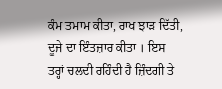ਕੰਮ ਤਮਾਮ ਕੀਤਾ, ਰਾਖ ਝਾੜ ਦਿੱਤੀ, ਦੂਜੇ ਦਾ ਇੰਤਜ਼ਾਰ ਕੀਤਾ । ਇਸ ਤਰ੍ਹਾਂ ਚਲਦੀ ਰਹਿੰਦੀ ਹੈ ਜ਼ਿੰਦਗੀ ਤੇ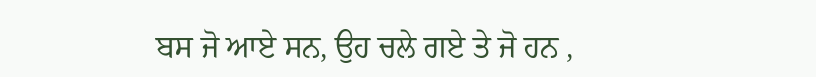ਬਸ ਜੋ ਆਏ ਸਨ, ਉਹ ਚਲੇ ਗਏ ਤੇ ਜੋ ਹਨ ,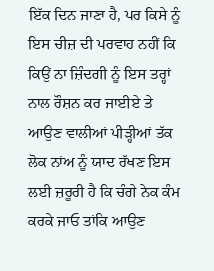ਇੱਕ ਦਿਨ ਜਾਣਾ ਹੈ, ਪਰ ਕਿਸੇ ਨੂੰ ਇਸ ਚੀਜ਼ ਦੀ ਪਰਵਾਹ ਨਹੀਂ ਕਿ ਕਿਉਂ ਨਾ ਜ਼ਿੰਦਗੀ ਨੂੰ ਇਸ ਤਰ੍ਹਾਂ ਨਾਲ ਰੌਸ਼ਨ ਕਰ ਜਾਈਏ ਤੇ ਆਉਣ ਵਾਲੀਆਂ ਪੀੜ੍ਹੀਆਂ ਤੱਕ ਲੋਕ ਨਾਂਅ ਨੂੰ ਯਾਦ ਰੱਖਣ ਇਸ ਲਈ ਜ਼ਰੂਰੀ ਹੈ ਕਿ ਚੰਗੇ ਨੇਕ ਕੰਮ ਕਰਕੇ ਜਾਓ ਤਾਂਕਿ ਆਉਣ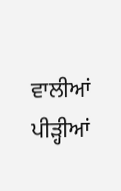ਵਾਲੀਆਂ ਪੀੜ੍ਹੀਆਂ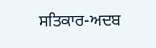ਸਤਿਕਾਰ-ਅਦਬ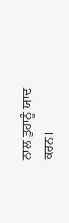ਨਾਲ ਤੁਹਾਨੂੰ ਯਾਦ ਕਰਨ।